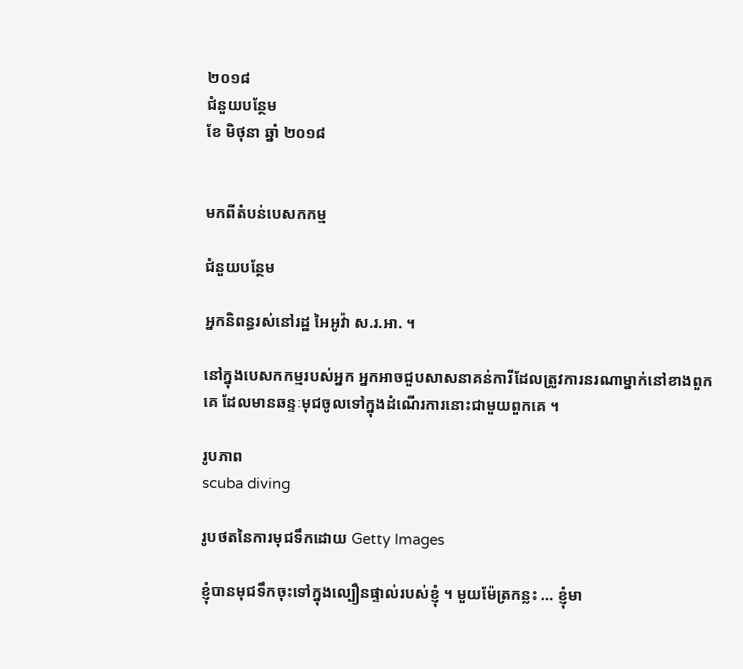២០១៨
ជំនួយបន្ថែម
ខែ មិថុនា ឆ្នាំ ២០១៨


មកពីតំបន់បេសកកម្ម

ជំនួយបន្ថែម

អ្នកនិពន្ធរស់នៅរដ្ឋ អៃអូវ៉ា ស.រ.អា. ។

នៅក្នុងបេសកកម្មរបស់អ្នក អ្នកអាចជួបសាសនាគន់ការីដែលត្រូវការនរណាម្នាក់នៅខាងពួកគេ ដែលមានឆន្ទៈមុជចូលទៅក្នុងដំណើរការនោះជាមួយពួកគេ ។

រូបភាព
scuba diving

រូបថតនៃការមុជទឹកដោយ Getty Images

ខ្ញុំបានមុជទឹកចុះទៅក្នុងល្បឿនផ្ទាល់របស់ខ្ញុំ ។ មួយម៉ែត្រកន្លះ … ខ្ញុំមា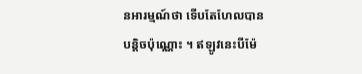នអារម្មណ៍ថា ទើបតែហែលបានបន្តិចប៉ុណ្ណោះ ។ ឥឡូវនេះបីម៉ែ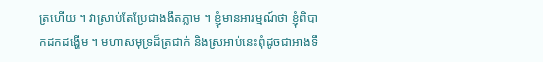ត្រហើយ ។ វាស្រាប់តែប្រែជាងងឹតភ្លាម ។ ខ្ញុំមានអារម្មណ៍ថា ខ្ញុំពិបាកដកដង្ហើម ។ មហាសមុទ្រដ៏ត្រជាក់ និងស្រអាប់នេះពុំដូចជាអាងទឹ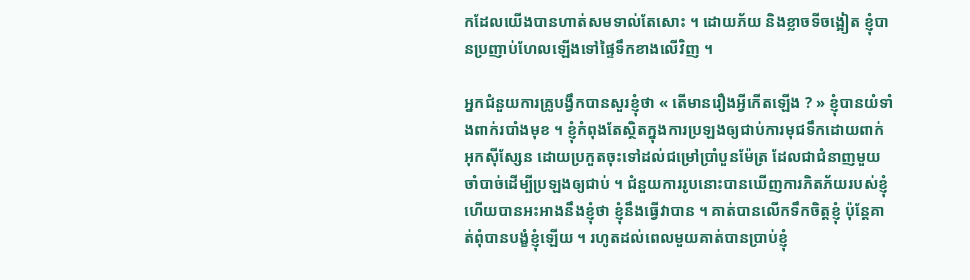កដែលយើងបានហាត់សមទាល់តែសោះ ។ ដោយភ័យ និងខ្លាចទីចង្អៀត ខ្ញុំបានប្រញាប់ហែលឡើងទៅផ្ទៃទឹកខាងលើវិញ ។

អ្នកជំនួយការគ្រូបង្វឹកបានសួរខ្ញុំថា « តើមានរឿងអ្វីកើតឡើង ? » ខ្ញុំបានយំទាំងពាក់របាំងមុខ ។ ខ្ញុំកំពុងតែស្ថិតក្នុងការប្រឡងឲ្យជាប់ការមុជទឹកដោយពាក់អុកស៊ីស្សែន ដោយប្រកួតចុះទៅដល់ជម្រៅប្រាំបួនម៉ែត្រ ដែលជាជំនាញមួយចាំបាច់ដើម្បីប្រឡងឲ្យជាប់ ។ ជំនួយការរូបនោះបានឃើញការភិតភ័យរបស់ខ្ញុំ ហើយបានអះអាងនឹងខ្ញុំថា ខ្ញុំនឹងធ្វើវាបាន ។ គាត់បានលើកទឹកចិត្តខ្ញុំ ប៉ុន្តែគាត់ពុំបានបង្ខំខ្ញុំឡើយ ។ រហូតដល់ពេលមួយគាត់បានប្រាប់ខ្ញុំ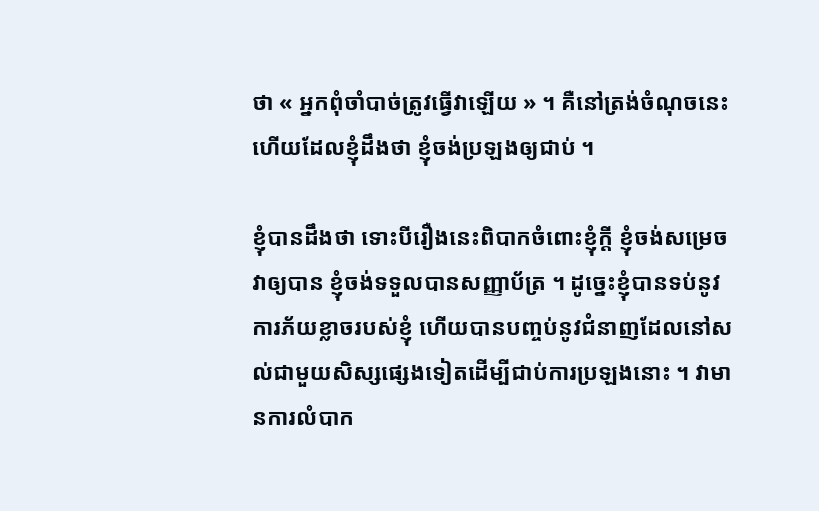ថា « អ្នកពុំចាំបាច់ត្រូវធ្វើវាឡើយ » ។ គឺនៅត្រង់ចំណុចនេះហើយដែលខ្ញុំដឹងថា ខ្ញុំចង់ប្រឡងឲ្យជាប់ ។

ខ្ញុំបានដឹងថា ទោះបីរឿងនេះពិបាកចំពោះខ្ញុំក្តី ខ្ញុំចង់សម្រេចវាឲ្យបាន ខ្ញុំចង់ទទួលបានសញ្ញាប័ត្រ ។ ដូច្នេះខ្ញុំបានទប់នូវការភ័យខ្លាចរបស់ខ្ញុំ ហើយបានបញ្ចប់នូវជំនាញដែលនៅសល់ជាមួយសិស្សផ្សេងទៀតដើម្បីជាប់ការប្រឡងនោះ ។ វាមានការលំបាក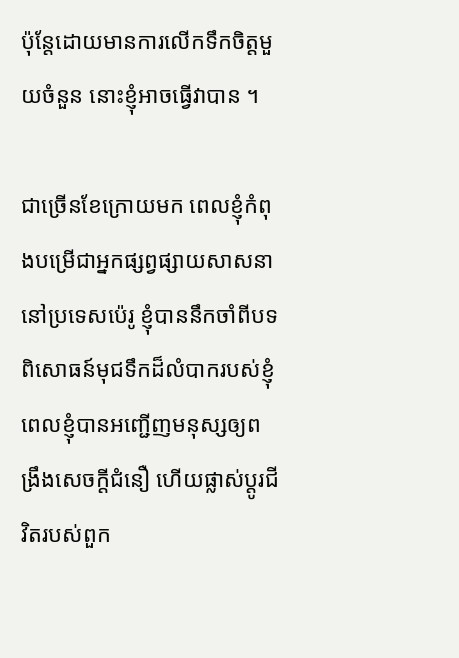ប៉ុន្តែដោយមានការលើកទឹកចិត្តមួយចំនួន នោះខ្ញុំអាចធ្វើវាបាន ។

ជាច្រើនខែក្រោយមក ពេលខ្ញុំកំពុងបម្រើជាអ្នកផ្សព្វផ្សាយសាសនានៅប្រទេសប៉េរូ ខ្ញុំបាននឹកចាំពីបទពិសោធន៍មុជទឹកដ៏លំបាករបស់ខ្ញុំ ពេលខ្ញុំបានអញ្ជើញមនុស្សឲ្យពង្រឹងសេចក្តីជំនឿ ហើយផ្លាស់ប្តូរជីវិតរបស់ពួក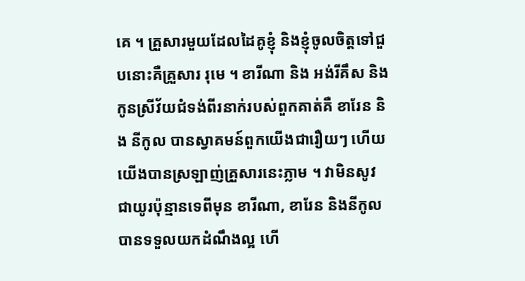គេ ។ គ្រួសារមួយដែលដៃគូខ្ញុំ និងខ្ញុំចូលចិត្តទៅជួបនោះគឺគ្រួសារ រុមេ ។ ខារីណា និង អង់រីគឹស និងកូនស្រីវ័យជំទង់ពីរនាក់របស់ពួកគាត់គឺ ខារែន និង នីកូល បានស្វាគមន៍ពួកយើងជារឿយៗ ហើយយើងបានស្រឡាញ់គ្រួសារនេះភ្លាម ។ វាមិនសូវជាយូរប៉ុន្មានទេពីមុន ខារីណា, ខារែន និងនីកូលបានទទួលយកដំណឹងល្អ ហើ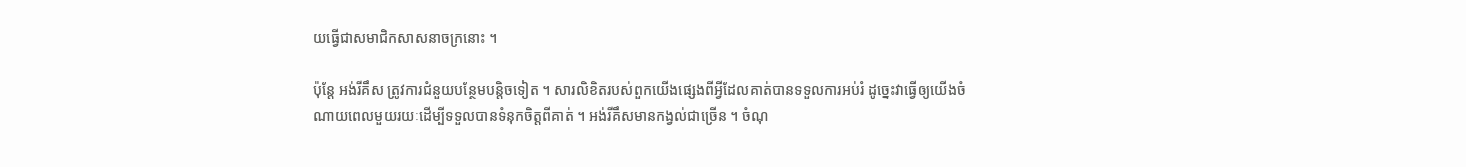យធ្វើជាសមាជិកសាសនាចក្រនោះ ។

ប៉ុន្តែ អង់រីគឹស ត្រូវការជំនួយបន្ថែមបន្តិចទៀត ។ សារលិខិតរបស់ពួកយើងផ្សេងពីអ្វីដែលគាត់បានទទួលការអប់រំ ដូច្នេះវាធ្វើឲ្យយើងចំណាយពេលមួយរយៈដើម្បីទទួលបានទំនុកចិត្តពីគាត់ ។ អង់រីគឹសមានកង្វល់ជាច្រើន ។ ចំណុ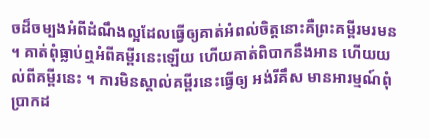ចដ៏ចម្បងអំពីដំណឹងល្អដែលធ្វើឲ្យគាត់អំពល់ចិត្តនោះគឺព្រះគម្ពីរមរមន ។ គាត់ពុំធ្លាប់ឮអំពីគម្ពីរនេះឡើយ ហើយគាត់ពិបាកនឹងអាន ហើយយល់ពីគម្ពីរនេះ ។ ការមិនស្គាល់គម្ពីរនេះធ្វើឲ្យ អង់រីគឹស មានអារម្មណ៍ពុំប្រាកដ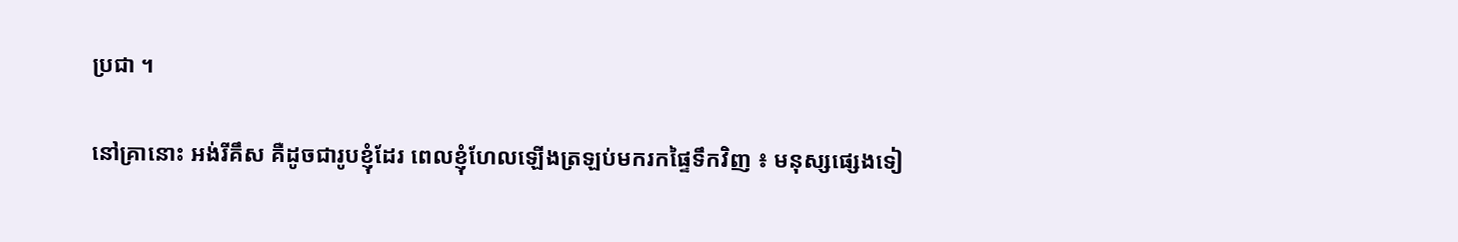ប្រជា ។

នៅគ្រានោះ អង់រីគឹស គឺដូចជារូបខ្ញុំដែរ ពេលខ្ញុំហែលឡើងត្រឡប់មករកផ្ទៃទឹកវិញ ៖ មនុស្សផ្សេងទៀ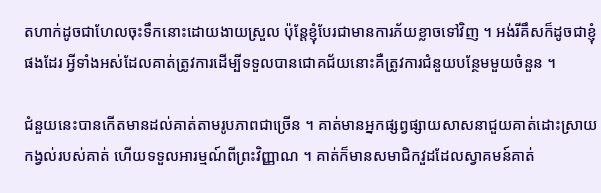តហាក់ដូចជាហែលចុះទឹកនោះដោយងាយស្រួល ប៉ុន្តែខ្ញុំបែរជាមានការភ័យខ្លាចទៅវិញ ។ អង់រីគឹសក៏ដូចជាខ្ញុំផងដែរ អ្វីទាំងអស់ដែលគាត់ត្រូវការដើម្បីទទួលបានជោគជ័យនោះគឺត្រូវការជំនួយបន្ថែមមួយចំនួន ។

ជំនួយនេះបានកើតមានដល់គាត់តាមរូបភាពជាច្រើន ។ គាត់មានអ្នកផ្សព្វផ្សាយសាសនាជួយគាត់ដោះស្រាយកង្វល់របស់គាត់ ហើយទទួលអារម្មណ៍ពីព្រះវិញ្ញាណ ។ គាត់ក៏មានសមាជិកវួដដែលស្វាគមន៍គាត់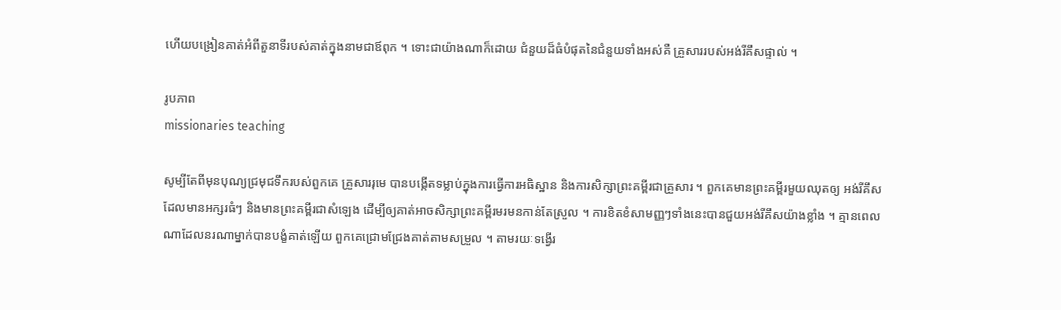ហើយបង្រៀនគាត់អំពីតួនាទីរបស់គាត់ក្នុងនាមជាឪពុក ។ ទោះជាយ៉ាងណាក៏ដោយ ជំនួយដ៏ធំបំផុតនៃជំនួយទាំងអស់គឺ គ្រួសាររបស់អង់រីគឹសផ្ទាល់ ។

រូបភាព
missionaries teaching

សូម្បីតែពីមុនបុណ្យជ្រមុជទឹករបស់ពួកគេ គ្រួសាររុមេ បានបង្កើតទម្លាប់ក្នុងការធ្វើការអធិស្ឋាន និងការសិក្សាព្រះគម្ពីរជាគ្រួសារ ។ ពួកគេមានព្រះគម្ពីរមួយឈុតឲ្យ អង់រីគឹស ដែលមានអក្សរធំៗ និងមានព្រះគម្ពីរជាសំឡេង ដើម្បីឲ្យគាត់អាចសិក្សាព្រះគម្ពីរមរមនកាន់តែស្រួល ។ ការខិតខំសាមញ្ញៗទាំងនេះបានជួយអង់រីគឹសយ៉ាងខ្លាំង ។ គ្មានពេលណាដែលនរណាម្នាក់បានបង្ខំគាត់ឡើយ ពួកគេជ្រោមជ្រែងគាត់តាមសម្រួល ។ តាមរយៈទង្វើរ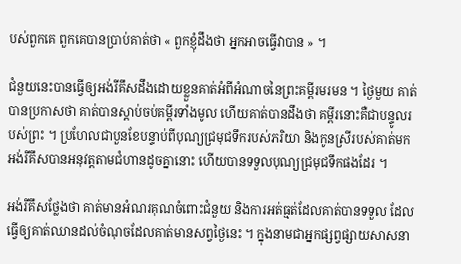បស់ពួកគេ ពួកគេបានប្រាប់គាត់ថា « ពួកខ្ញុំដឹងថា អ្នកអាចធ្វើវាបាន » ។

ជំនួយនេះបានធ្វើឲ្យអង់រីគឹសដឹងដោយខ្លួនគាត់អំពីអំណាចនៃព្រះគម្ពីរមរមន ។ ថ្ងៃមួយ គាត់បានប្រកាសថា គាត់បានស្តាប់ចប់គម្ពីរទាំងមូល ហើយគាត់បានដឹងថា គម្ពីរនោះគឺជាបន្ទូលរបស់ព្រះ ។ ប្រហែលជាបួនខែបន្ទាប់ពីបុណ្យជ្រមុជទឹករបស់ភរិយា និងកូនស្រីរបស់គាត់មក អង់រីគឹសបានអនុវត្តតាមជំហានដូចគ្នានោះ ហើយបានទទួលបុណ្យជ្រមុជទឹកផងដែរ ។

អង់រីគឹសថ្លែងថា គាត់មានអំណរគុណចំពោះជំនួយ និងការអត់ធ្មត់ដែលគាត់បានទទួល ដែលធ្វើឲ្យគាត់ឈានដល់ចំណុចដែលគាត់មានសព្វថ្ងៃនេះ ។ ក្នុងនាមជាអ្នកផ្សព្វផ្សាយសាសនា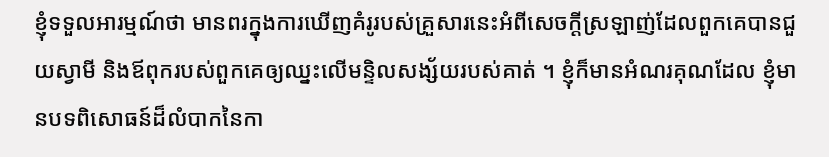ខ្ញុំទទួលអារម្មណ៍ថា មានពរក្នុងការឃើញគំរូរបស់គ្រួសារនេះអំពីសេចក្តីស្រឡាញ់ដែលពួកគេបានជួយស្វាមី និងឪពុករបស់ពួកគេឲ្យឈ្នះលើមន្ទិលសង្ស័យរបស់គាត់ ។ ខ្ញុំក៏មានអំណរគុណដែល ខ្ញុំមានបទពិសោធន៍ដ៏លំបាកនៃកា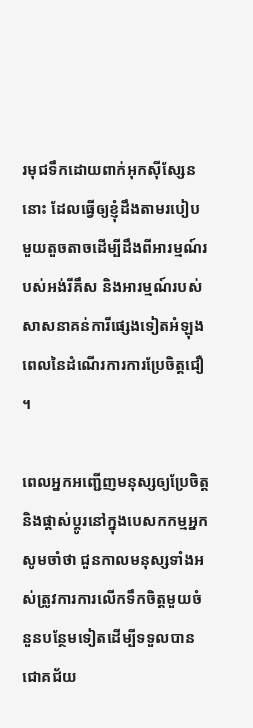រមុជទឹកដោយពាក់អុកស៊ីស្សែននោះ ដែលធ្វើឲ្យខ្ញុំដឹងតាមរបៀបមួយតួចតាចដើម្បីដឹងពីអារម្មណ៍របស់អង់រីគឹស និងអារម្មណ៍របស់សាសនាគន់ការីផ្សេងទៀតអំឡុងពេលនៃដំណើរការការប្រែចិត្តជឿ ។

ពេលអ្នកអញ្ជើញមនុស្សឲ្យប្រែចិត្ត និងផ្តាស់ប្តូរនៅក្នុងបេសកកម្មអ្នក សូមចាំថា ជួនកាលមនុស្សទាំងអស់ត្រូវការការលើកទឹកចិត្តមួយចំនួនបន្ថែមទៀតដើម្បីទទួលបានជោគជ័យ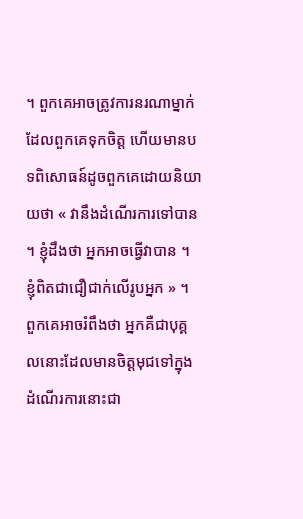។ ពួកគេអាចត្រូវការនរណាម្នាក់ដែលពួកគេទុកចិត្ត ហើយមានបទពិសោធន៍ដូចពួកគេដោយនិយាយថា « វានឹងដំណើរការទៅបាន ។ ខ្ញុំដឹងថា អ្នកអាចធ្វើវាបាន ។ ខ្ញុំពិតជាជឿជាក់លើរូបអ្នក » ។ ពួកគេអាចរំពឹងថា អ្នកគឺជាបុគ្គលនោះដែលមានចិត្តមុជទៅក្នុងដំណើរការនោះជា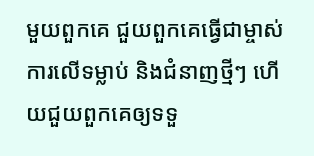មួយពួកគេ ជួយពួកគេធ្វើជាម្ចាស់ការលើទម្លាប់ និងជំនាញថ្មីៗ ហើយជួយពួកគេឲ្យទទួ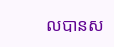លបានស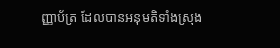ញ្ញាប័ត្រ ដែលបានអនុមតិទាំងស្រុង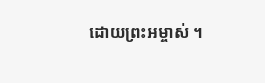ដោយព្រះអម្ចាស់ ។